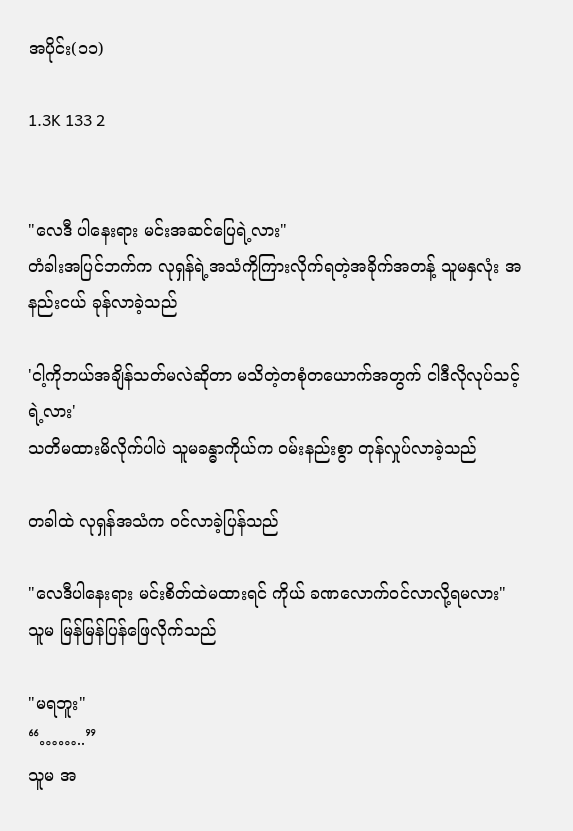အပိုင်း(၁၁)

1.3K 133 2


"လေဒီ ပါနေးရား မင်းအဆင်ပြေရဲ့လား"
တံခါးအပြင်ဘက်က လုရှန်ရဲ့အသံကိုကြားလိုက်ရတဲ့အခိုက်အတန့် သူမနှလုံး အနည်းငယ် ခုန်လာခဲ့သည်

'ငါ့ကိုဘယ်အချိန်သတ်မလဲဆိုတာ မသိတဲ့တစုံတယောက်အတွက် ငါဒီလိုလုပ်သင့်ရဲ့လား'
သတိမထားမိလိုက်ပါပဲ သူမခန္ဓာကိုယ်က ၀မ်းနည်းစွာ တုန်လှုပ်လာခဲ့သည်

တခါထဲ လုရှန်အသံက ၀င်လာခဲ့ပြန်သည်

"လေဒီပါနေးရား မင်းစိတ်ထဲမထားရင် ကိုယ် ခဏလောက်၀င်လာလို့ရမလား"
သူမ မြန်မြန်ပြန်ဖြေလိုက်သည်

"မရဘူး"
“……..”
သူမ အ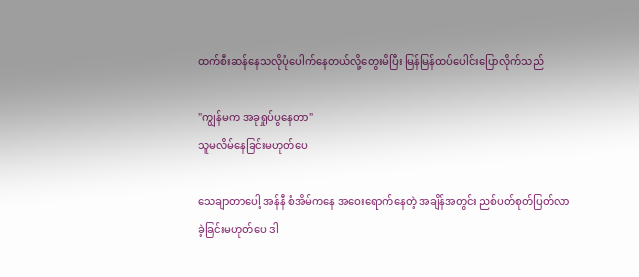ထက်စီးဆန်နေသလိုပုံပေါက်နေတယ်လို့တွေးမိပြီး မြန်မြန်ထပ်ပေါင်းပြောလိုက်သည်

"ကျွန်မက အခုရှုပ်ပွနေတာ"
သူမလိမ်နေခြင်းမဟုတ်ပေ

သေချာတာပေါ့ အန်နီ စံအိမ်ကနေ အဝေးရောက်နေတဲ့ အချိန်အတွင်း ညစ်ပတ်စုတ်ပြတ်လာခဲ့ခြင်းမဟုတ်ပေ ဒါ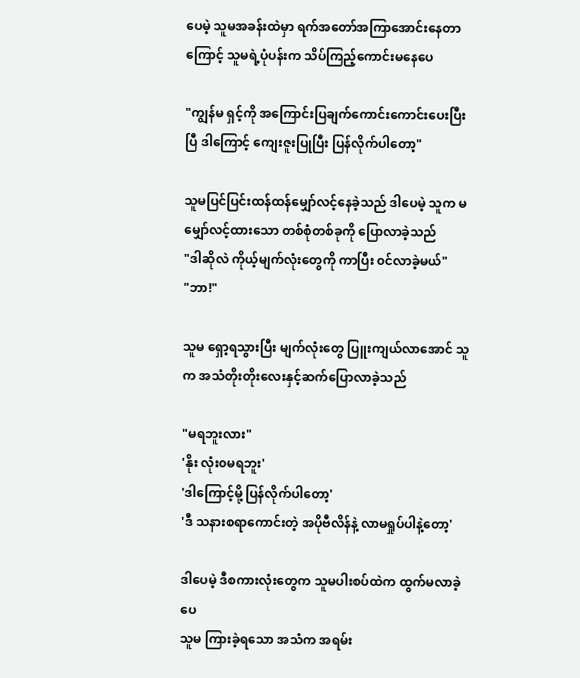ပေမဲ့ သူမအခန်းထဲမှာ ရက်အတော်အကြာအောင်းနေတာကြောင့် သူမရဲ့ပုံပန်းက သိပ်ကြည့်ကောင်းမနေပေ

"ကျွန်မ ရှင့်ကို အကြောင်းပြချက်ကောင်းကောင်းပေးပြီးပြီ ဒါကြောင့် ကျေးဇူးပြုပြီး ပြန်လိုက်ပါတော့"

သူမပြင်ပြင်းထန်ထန်မျှော်လင့်နေခဲ့သည် ဒါပေမဲ့ သူက မမျှော်လင့်ထားသော တစ်စုံတစ်ခုကို ပြောလာခဲ့သည်
"ဒါဆိုလဲ ကိုယ့်မျက်လုံးတွေကို ကာပြီး ၀င်လာခဲ့မယ်"
"ဘာ!"

သူမ ရှော့ရသွားပြီး မျက်လုံးတွေ ပြူးကျယ်လာအောင် သူက အသံတိုးတိုးလေးနှင့်ဆက်ပြောလာခဲ့သည်

"မရဘူးလား"
'နိုး လုံး၀မရဘူး'
'ဒါကြောင့်မို့ ပြန်လိုက်ပါတော့'
'ဒီ သနားစရာကောင်းတဲ့ အပိုဗီလိန်နဲ့ လာမရှုပ်ပါနဲ့တော့'

ဒါပေမဲ့ ဒီစကားလုံးတွေက သူမပါးစပ်ထဲက ထွက်မလာခဲ့ပေ
သူမ ကြားခဲ့ရသော အသံက အရမ်း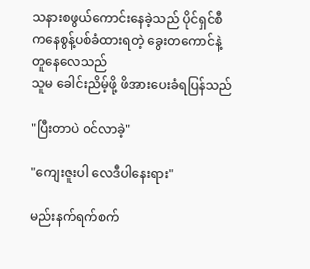သနားစဖွယ်ကောင်းနေခဲ့သည် ပိုင်ရှင်စီကနေစွန့်ပစ်ခံထားရတဲ့ ခွေးတကောင်နဲ့ တူနေလေသည်
သူမ ခေါင်းညိမ့်ဖို့ ဖိအားပေးခံရပြန်သည်

"ပြီးတာပဲ ၀င်လာခဲ့"

"ကျေးဇူးပါ လေဒီပါနေးရား"

မည်းနက်ရက်စက်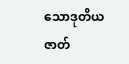သောဒုတိယဇာတ်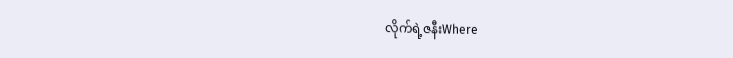လိုက်ရဲ့ဇနီးWhere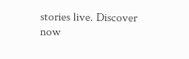stories live. Discover now